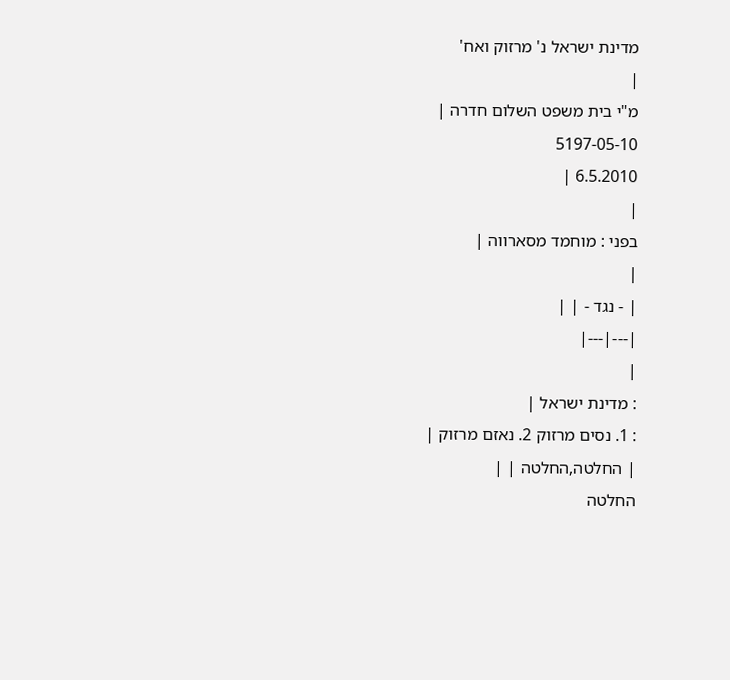מדינת ישראל נ' מרזוק ואח'
|
מ"י בית משפט השלום חדרה |
5197-05-10
6.5.2010 |
|
בפני : מוחמד מסארווה |
|
| - נגד - | |
|---|---|
|
: מדינת ישראל |
: 1. נסים מרזוק 2. נאזם מרזוק |
| החלטה,החלטה | |
החלטה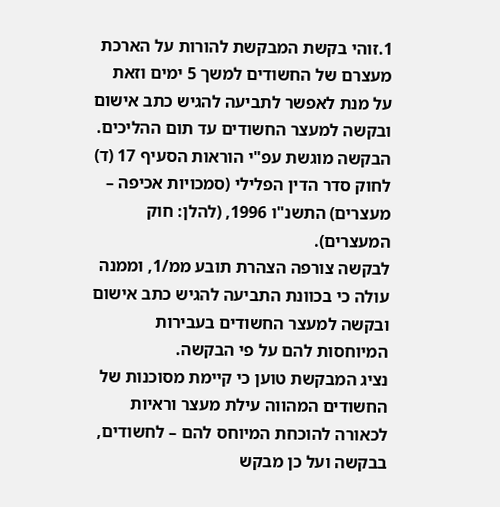1.זוהי בקשת המבקשת להורות על הארכת מעצרם של החשודים למשך 5 ימים וזאת על מנת לאפשר לתביעה להגיש כתב אישום ובקשה למעצר החשודים עד תום ההליכים.
הבקשה מוגשת עפ"י הוראות הסעיף 17 (ד) לחוק סדר הדין הפלילי (סמכויות אכיפה – מעצרים) התשנ"ו 1996, (להלן: חוק המעצרים).
לבקשה צורפה הצהרת תובע ממ/1, וממנה עולה כי בכוונת התביעה להגיש כתב אישום ובקשה למעצר החשודים בעבירות המיוחסות להם על פי הבקשה.
נציג המבקשת טוען כי קיימת מסוכנות של החשודים המהווה עילת מעצר וראיות לכאורה להוכחת המיוחס להם – לחשודים, בבקשה ועל כן מבקש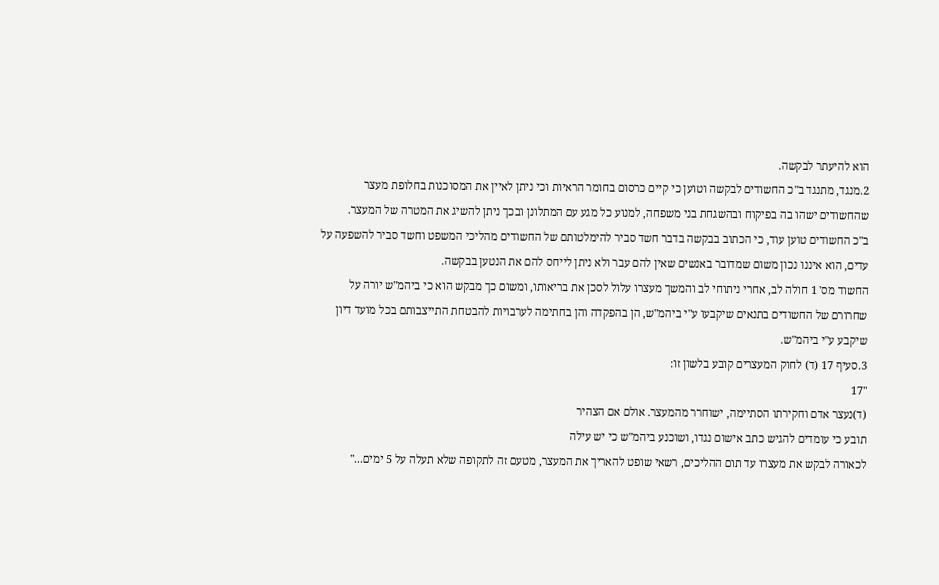הוא להיעתר לבקשה.
2.מנגד, מתנגד ב"כ החשודים לבקשה וטוען כי קיים כרסום בחומר הראיות וכי ניתן לאיין את המסוכנות בחלופת מעצר שהחשודים ישהו בה בפיקוח ובהשגחת בני משפחה, למנוע כל מגע עם המתלונן ובכך ניתן להשיג את המטרה של המעצר.
ב"כ החשודים טוען עוד, כי הכתוב בבקשה בדבר חשד סביר להימלטותם של החשודים מהליכי המשפט וחשד סביר להשפעה על עדים, הוא איננו נכון משום שמדובר באנשים שאין להם עבר ולא ניתן לייחס להם את הנטען בבקשה.
החשוד מס' 1 חולה לב, אחרי ניתוחי לב והמשך מעצרו עלול לסכן את בריאותו, ומשום כך מבקש הוא כי ביהמ"ש יורה על שחרורם של החשודים בתנאים שיקבעו ע"י ביהמ"ש, הן בהפקדה והן בחתימה לערבויות להבטחת התייצבותם בכל מועד דיון שיקבע ע"י ביהמ"ש.
3.סעיף 17 (ד) לחוק המעצרים קובע בלשון זו:
"17
(ד)נעצר אדם וחקירתו הסתיימה, ישוחרר מהמעצר. אולם אם הצהיר
תובע כי עומדים להגיש כתב אישום נגדו, ושוכנע ביהמ"ש כי יש עילה
לכאורה לבקש את מעצרו עד תום ההליכים, רשאי שופט להאריך את המעצר, מטעם זה לתקופה שלא תעלה על 5 ימים..."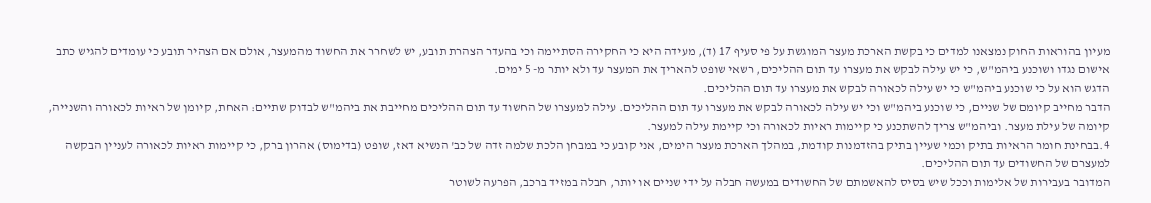מעיון בהוראות החוק נמצאנו למדים כי בקשת הארכת מעצר המוגשת על פי סעיף 17 (ד), מעידה היא כי החקירה הסתיימה וכי בהעדר הצהרת תובע, יש לשחרר את החשוד מהמעצר, אולם אם הצהיר תובע כי עומדים להגיש כתב אישום נגדו ושוכנע ביהמ"ש, כי יש עילה לבקש את מעצרו עד תום ההליכים, רשאי שופט להאריך את המעצר עד ולא יותר מ- 5 ימים.
הדגש הוא על כי שוכנע ביהמ"ש כי יש עילה לכאורה לבקש את מעצרו עד תום ההליכים.
הדבר מחייב קיומם של שניים, כי שוכנע ביהמ"ש וכי יש עילה לכאורה לבקש את מעצרו עד תום ההליכים. עילה למעצרו של החשוד עד תום ההליכים מחייבת את ביהמ"ש לבדוק שתיים: האחת, קיומן של ראיות לכאורה והשנייה, קיומה של עילת מעצר. וביהמ"ש צריך להשתכנע כי קיימות ראיות לכאורה וכי קיימת עילה למעצר.
4.בבחינת חומר הראיות בתיק וכמי שעיין בתיק בהזדמנות קודמת, במהלך הארכת מעצר הימים, אני קובע כי במבחן הלכת שלמה זדה של כב' הנשיא דאז, שופט (בדימוס) אהרון ברק, כי קיימות ראיות לכאורה לעניין הבקשה למעצרם של החשודים עד תום ההליכים.
המדובר בעבירות של אלימות וככל שיש בסיס להאשמתם של החשודים במעשה חבלה על ידי שניים או יותר, חבלה במזיד ברכב, הפרעה לשוטר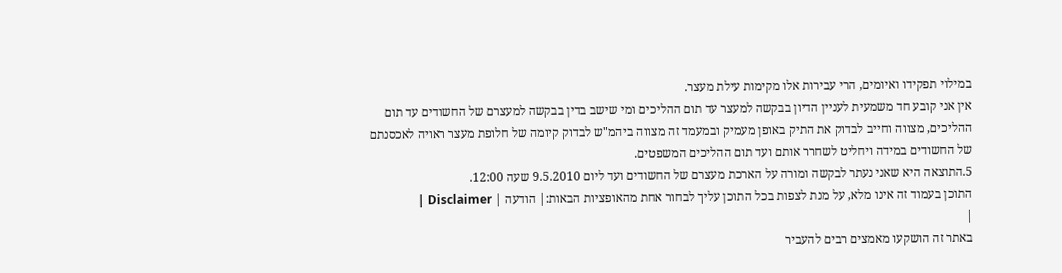במילוי תפקידו ואיומים, הרי עבירות אלו מקימות עילת מעצר.
אין אני קובע חד משמעית לעניין הדיון בבקשה למעצר עד תום ההליכים ומי שישב בדין בבקשה למעצרם של החשודים עד תום ההליכים, מצווה וחייב לבדוק את התיק באופן מעמיק ובמעמד זה מצווה ביהמ"ש לבדוק קיומה של חלופת מעצר ראויה לאכסנתם של החשודים במידה ויחליט לשחרר אותם ועד תום ההליכים המשפטים.
5.התוצאה היא שאני נעתר לבקשה ומורה על הארכת מעצרם של החשודים ועד ליום 9.5.2010 שעה 12:00.
התוכן בעמוד זה אינו מלא, על מנת לצפות בכל התוכן עליך לבחור אחת מהאופציות הבאות:| הודעה | Disclaimer |
|
באתר זה הושקעו מאמצים רבים להעביר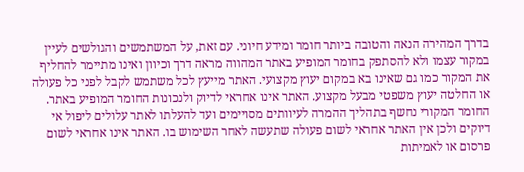בדרך המהירה הנאה והטובה ביותר חומר ומידע חיוני. עם זאת, על המשתמשים והגולשים לעיין במקור עצמו ולא להסתפק בחומר המופיע באתר המהווה מראה דרך וכיוון ואינו מתיימר להחליף את המקור כמו גם שאינו בא במקום יעוץ מקצועי. האתר מייעץ לכל משתמש לקבל לפני כל פעולה או החלטה יעוץ משפטי מבעל מקצוע. האתר אינו אחראי לדיוק ולנכונות החומר המופיע באתר. החומר המקורי נחשף בתהליך ההמרה לעיוותים מסויימים ועד להעלתו לאתר עלולים ליפול אי דיוקים ולכן אין האתר אחראי לשום פעולה שתעשה לאחר השימוש בו. האתר אינו אחראי לשום פרסום או לאמיתות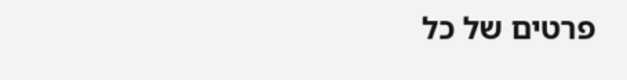פרטים של כל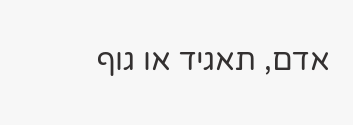אדם, תאגיד או גוף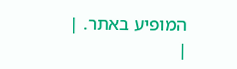המופיע באתר. |
|